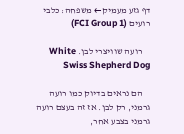דף גזע מעמיק← משפחה: כלבי רועים (FCI Group 1)

    רועה שוויצרי לבן. White Swiss Shepherd Dog

    הם נראים בדיוק כמו רועה גרמני, רק לבן. אז זה בעצם רועה גרמני בצבע אחר,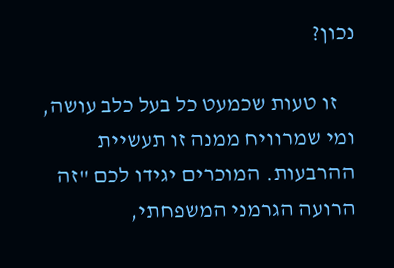נכון?

    זו טעות שכמעט כל בעל כלב עושה, ומי שמרוויח ממנה זו תעשיית ההרבעות. המוכרים יגידו לכם "זה הרועה הגרמני המשפחתי,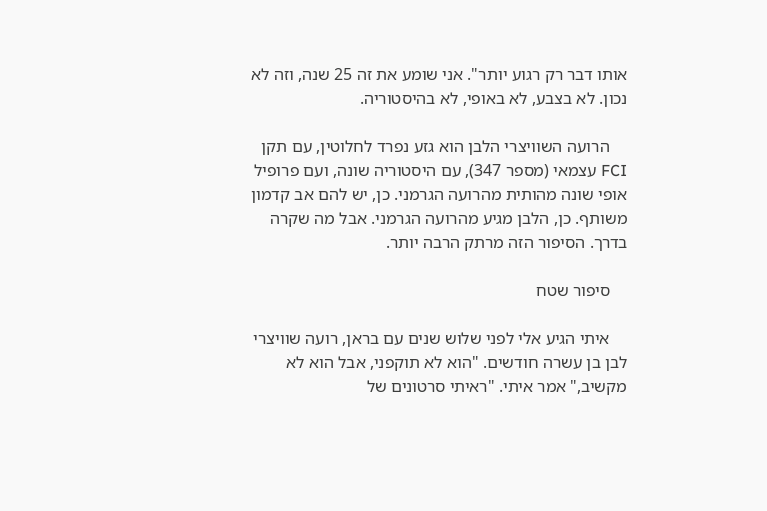אותו דבר רק רגוע יותר". אני שומע את זה 25 שנה, וזה לא נכון. לא בצבע, לא באופי, לא בהיסטוריה.

    הרועה השוויצרי הלבן הוא גזע נפרד לחלוטין, עם תקן FCI עצמאי (מספר 347), עם היסטוריה שונה, ועם פרופיל אופי שונה מהותית מהרועה הגרמני. כן, יש להם אב קדמון משותף. כן, הלבן מגיע מהרועה הגרמני. אבל מה שקרה בדרך. הסיפור הזה מרתק הרבה יותר.

    סיפור שטח

    איתי הגיע אלי לפני שלוש שנים עם בראן, רועה שוויצרי לבן בן עשרה חודשים. "הוא לא תוקפני, אבל הוא לא מקשיב," אמר איתי. "ראיתי סרטונים של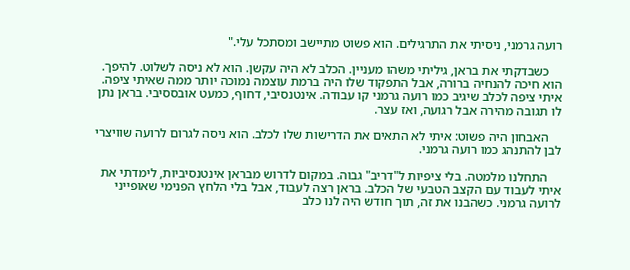רועה גרמני, ניסיתי את התרגילים. הוא פשוט מתיישב ומסתכל עלי."

    כשבדקתי את בראן, גיליתי משהו מעניין. הכלב לא היה עקשן. הוא לא ניסה לשלוט. להיפך. הוא חיכה להנחיה ברורה, אבל התפקוד שלו היה ברמת עוצמה נמוכה יותר ממה שאיתי ציפה. איתי ציפה לכלב שיגיב כמו רועה גרמני קו עבודה. אינטנסיבי, דחוף, כמעט אובססיבי. בראן נתן לו תגובה מהירה אבל רגועה, ואז עצר.

    האבחון היה פשוט: איתי לא התאים את הדרישות שלו לכלב. הוא ניסה לגרום לרועה שוויצרי לבן להתנהג כמו רועה גרמני.

    התחלנו מלמטה. בלי ציפיות ל"דריב" גבוה. במקום לדרוש מבראן אינטנסיביות, לימדתי את איתי לעבוד עם הקצב הטבעי של הכלב. בראן רצה לעבוד, אבל בלי הלחץ הפנימי שאופייני לרועה גרמני. כשהבנו את זה, תוך חודש היה לנו כלב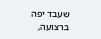שעבד יפה ברצועה,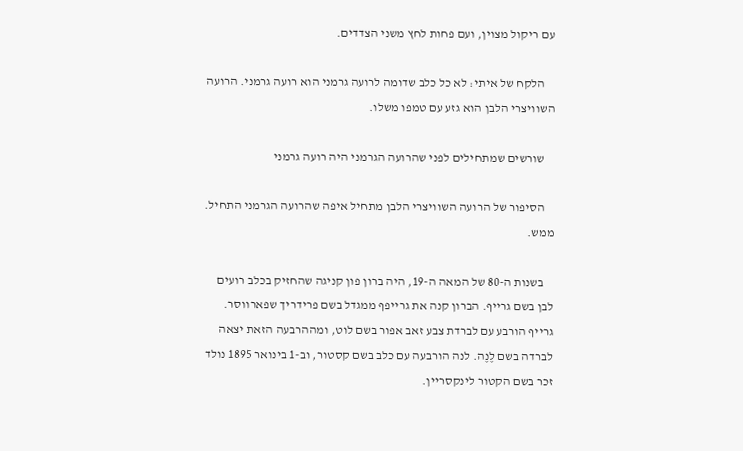עם ריקול מצוין, ועם פחות לחץ משני הצדדים.

    הלקח של איתי: לא כל כלב שדומה לרועה גרמני הוא רועה גרמני. הרועה השוויצרי הלבן הוא גזע עם טמפו משלו.

    שורשים שמתחילים לפני שהרועה הגרמני היה רועה גרמני

    הסיפור של הרועה השוויצרי הלבן מתחיל איפה שהרועה הגרמני התחיל. ממש.

    בשנות ה-80 של המאה ה-19, היה ברון פון קניגה שהחזיק בכלב רועים לבן בשם גרייף. הברון קנה את גרייפף ממגדל בשם פרידריך שפארווסר. גרייף הורבע עם לברדת צבע זאב אפור בשם לוט, ומההרבעה הזאת יצאה לברדה בשם לֶנֶה. לנה הורבעה עם כלב בשם קסטור, וב-1 בינואר 1895 נולד זכר בשם הקטור לינקסריין.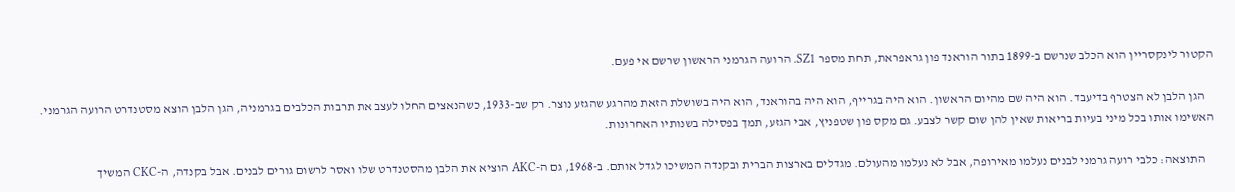הקטור לינקסריין הוא הכלב שנרשם ב-1899 בתור הוראנד פון גראפראת, תחת מספר SZ1. הרועה הגרמני הראשון שרשם אי פעם.

    הגן הלבן לא הצטרף בדיעבד. הוא היה שם מהיום הראשון. הוא היה בגרייף, הוא היה בהוראנד, הוא היה בשושלת הזאת מהרגע שהגזע נוצר. רק שב-1933, כשהנאצים החלו לעצב את תרבות הכלבים בגרמניה, הגן הלבן הוצא מסטנדרט הרועה הגרמני. האשימו אותו בכל מיני בעיות בריאות שאין להן שום קשר לצבע. גם מקס פון שטפניץ, אבי הגזע, תמך בפסילה בשנותיו האחרונות.

    התוצאה: כלבי רועה גרמני לבנים נעלמו מאירופה, אבל לא נעלמו מהעולם. מגדלים בארצות הברית ובקנדה המשיכו לגדל אותם. ב-1968, גם ה-AKC הוציא את הלבן מהסטנדרט שלו ואסר לרשום גורים לבנים. אבל בקנדה, ה-CKC המשיך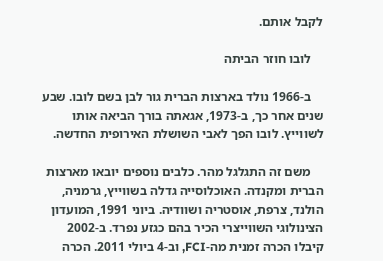לקבל אותם.

    לובו חוזר הביתה

    ב-1966 נולד בארצות הברית גור לבן בשם לובו. שבע שנים אחר כך, ב-1973, אגאתה בורך הביאה אותו לשווייץ. לובו הפך לאבי השושלת האירופית החדשה.

    משם זה התגלגל מהר. כלבים נוספים יובאו מארצות הברית ומקנדה. האוכלוסייה גדלה בשווייץ, גרמניה, הולנד, צרפת, אוסטריה ושוודיה. ביוני 1991, המועדון הצינולוגי השווייצרי הכיר בהם כגזע נפרד. ב-2002 קיבלו הכרה זמנית מה-FCI, וב-4 ביולי 2011. הכרה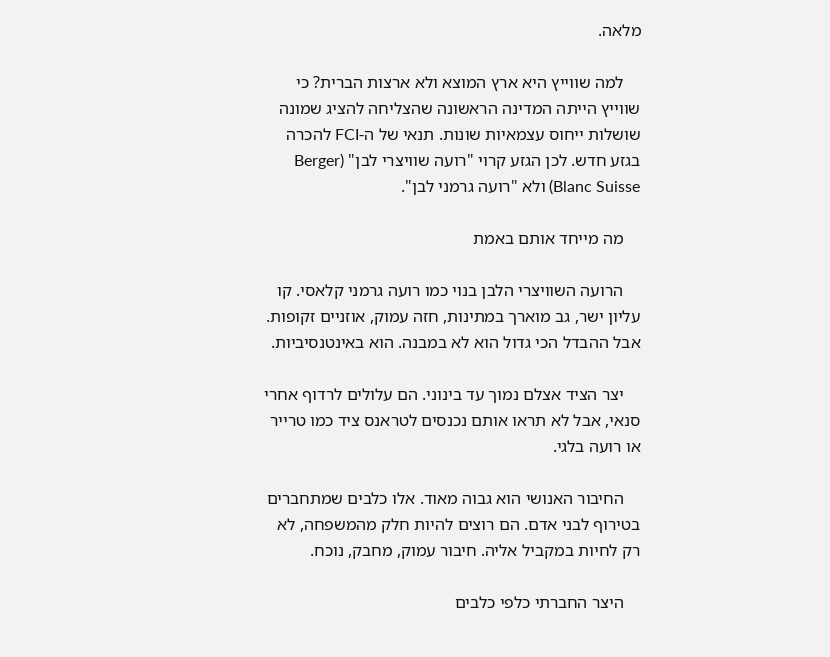מלאה.

    למה שווייץ היא ארץ המוצא ולא ארצות הברית? כי שווייץ הייתה המדינה הראשונה שהצליחה להציג שמונה שושלות ייחוס עצמאיות שונות. תנאי של ה-FCI להכרה בגזע חדש. לכן הגזע קרוי "רועה שוויצרי לבן" (Berger Blanc Suisse) ולא "רועה גרמני לבן".

    מה מייחד אותם באמת

    הרועה השוויצרי הלבן בנוי כמו רועה גרמני קלאסי. קו עליון ישר, גב מוארך במתינות, חזה עמוק, אוזניים זקופות. אבל ההבדל הכי גדול הוא לא במבנה. הוא באינטנסיביות.

    יצר הציד אצלם נמוך עד בינוני. הם עלולים לרדוף אחרי סנאי, אבל לא תראו אותם נכנסים לטראנס ציד כמו טרייר או רועה בלגי.

    החיבור האנושי הוא גבוה מאוד. אלו כלבים שמתחברים בטירוף לבני אדם. הם רוצים להיות חלק מהמשפחה, לא רק לחיות במקביל אליה. חיבור עמוק, מחבק, נוכח.

    היצר החברתי כלפי כלבים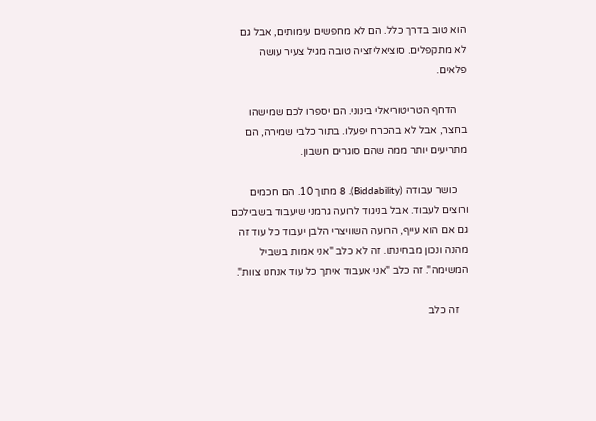הוא טוב בדרך כלל. הם לא מחפשים עימותים, אבל גם לא מתקפלים. סוציאליזציה טובה מגיל צעיר עושה פלאים.

    הדחף הטריטוריאלי בינוני. הם יספרו לכם שמישהו בחצר, אבל לא בהכרח יפעלו. בתור כלבי שמירה, הם מתריעים יותר ממה שהם סוגרים חשבון.

    כושר עבודה (Biddability). 8 מתוך 10. הם חכמים ורוצים לעבוד. אבל בניגוד לרועה גרמני שיעבוד בשבילכם גם אם הוא עייף, הרועה השוויצרי הלבן יעבוד כל עוד זה מהנה ונכון מבחינתו. זה לא כלב "אני אמות בשביל המשימה". זה כלב "אני אעבוד איתך כל עוד אנחנו צוות".

    זה כלב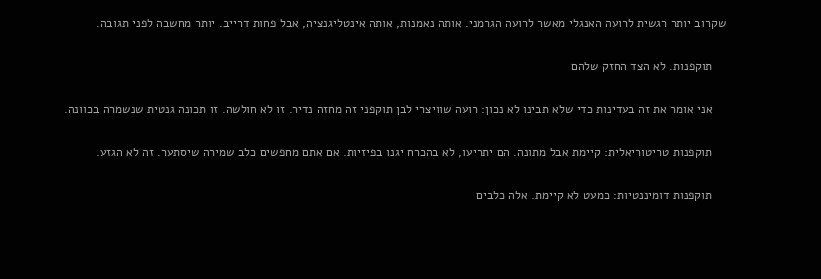שקרוב יותר רגשית לרועה האנגלי מאשר לרועה הגרמני. אותה נאמנות, אותה אינטליגנציה, אבל פחות דרייב. יותר מחשבה לפני תגובה.

    תוקפנות. לא הצד החזק שלהם

    אני אומר את זה בעדינות כדי שלא תבינו לא נכון: רועה שוויצרי לבן תוקפני זה מחזה נדיר. זו לא חולשה. זו תכונה גנטית שנשמרה בכוונה.

    תוקפנות טריטוריאלית: קיימת אבל מתונה. הם יתריעו, לא בהכרח יגנו בפיזיות. אם אתם מחפשים כלב שמירה שיסתער. זה לא הגזע.

    תוקפנות דומיננטיות: כמעט לא קיימת. אלה כלבים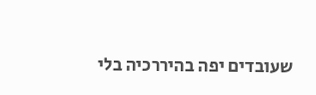שעובדים יפה בהיררכיה בלי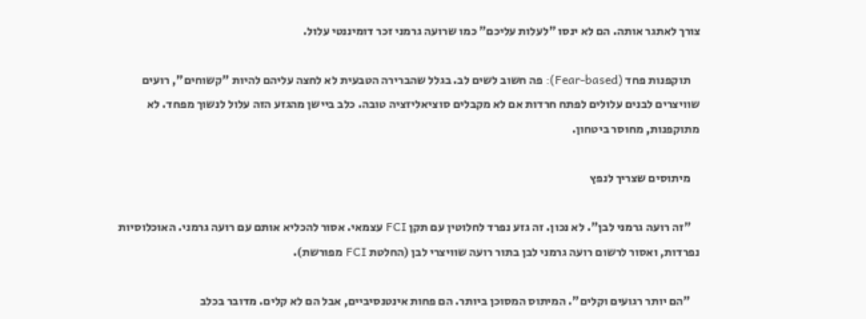צורך לאתגר אותה. הם לא ינסו "לעלות עליכם" כמו שרועה גרמני זכר דומיננטי עלול.

    תוקפנות פחד (Fear-based): פה חשוב לשים לב. בגלל שהברירה הטבעית לא לחצה עליהם להיות "קשוחים", רועים שוויצרים לבנים עלולים לפתח חרדות אם לא מקבלים סוציאליזציה טובה. כלב ביישן מהגזע הזה עלול לנשוך מפחד. לא מתוקפנות, מחוסר ביטחון.

    מיתוסים שצריך לנפץ

    "זה רועה גרמני לבן". לא נכון. זה גזע נפרד לחלוטין עם תקן FCI עצמאי. אסור להכליא אותם עם רועה גרמני. האוכלוסיות נפרדות, ואסור לרשום רועה גרמני לבן בתור רועה שוויצרי לבן (החלטת FCI מפורשת).

    "הם יותר רגועים וקלים". המיתוס המסוכן ביותר. הם פחות אינטנסיביים, אבל הם לא קלים. מדובר בכלב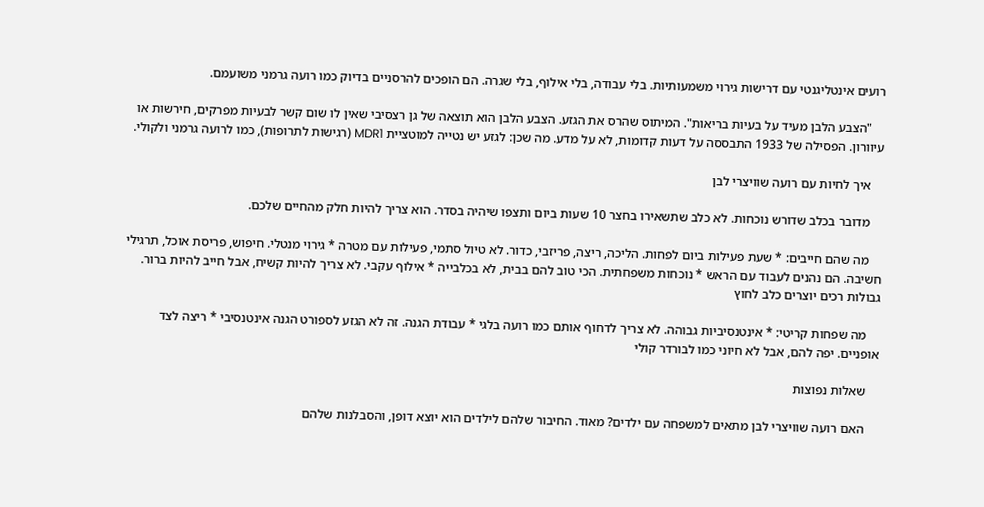רועים אינטליגנטי עם דרישות גירוי משמעותיות. בלי עבודה, בלי אילוף, בלי שגרה. הם הופכים להרסניים בדיוק כמו רועה גרמני משועמם.

    "הצבע הלבן מעיד על בעיות בריאות". המיתוס שהרס את הגזע. הצבע הלבן הוא תוצאה של גן רצסיבי שאין לו שום קשר לבעיות מפרקים, חירשות או עיוורון. הפסילה של 1933 התבססה על דעות קדומות, לא על מדע. מה שכן: לגזע יש נטייה למוטציית MDR1 (רגישות לתרופות), כמו לרועה גרמני ולקולי.

    איך לחיות עם רועה שוויצרי לבן

    מדובר בכלב שדורש נוכחות. לא כלב שתשאירו בחצר 10 שעות ביום ותצפו שיהיה בסדר. הוא צריך להיות חלק מהחיים שלכם.

    מה שהם חייבים: * שעת פעילות ביום לפחות. הליכה, ריצה, פריזבי, כדור. לא טיול סתמי, פעילות עם מטרה * גירוי מנטלי. חיפוש, פריסת אוכל, תרגילי חשיבה. הם נהנים לעבוד עם הראש * נוכחות משפחתית. הכי טוב להם בבית, לא בכלבייה * אילוף עקבי. לא צריך להיות קשיח, אבל חייב להיות ברור. גבולות רכים יוצרים כלב לחוץ

    מה שפחות קריטי: * אינטנסיביות גבוהה. לא צריך לדחוף אותם כמו רועה בלגי * עבודת הגנה. זה לא הגזע לספורט הגנה אינטנסיבי * ריצה לצד אופניים. יפה להם, אבל לא חיוני כמו לבורדר קולי

    שאלות נפוצות

    האם רועה שוויצרי לבן מתאים למשפחה עם ילדים? מאוד. החיבור שלהם לילדים הוא יוצא דופן, והסבלנות שלהם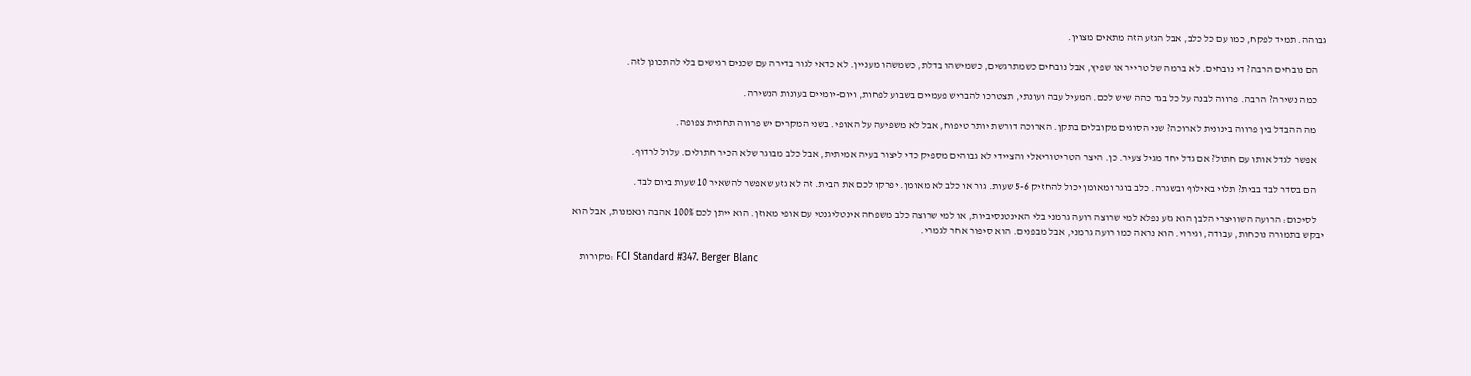גבוהה. תמיד לפקח, כמו עם כל כלב, אבל הגזע הזה מתאים מצוין.

    הם נובחים הרבה? די נובחים. לא ברמה של טרייר או שפיץ, אבל נובחים כשמתרגשים, כשמישהו בדלת, כשמשהו מעניין. לא כדאי לגור בדירה עם שכנים רגישים בלי להתכונן לזה.

    כמה נשירה? הרבה. פרווה לבנה על כל בגד כהה שיש לכם. המעיל עבה ועונתי, תצטרכו להבריש פעמיים בשבוע לפחות, ויום-יומיים בעונות הנשירה.

    מה ההבדל בין פרווה בינונית לארוכה? שני הסוגים מקובלים בתקן. הארוכה דורשת יותר טיפוח, אבל לא משפיעה על האופי. בשני המקרים יש פרווה תחתית צפופה.

    אפשר לגדל אותו עם חתול? אם גדל יחד מגיל צעיר. כן. היצר הטריטוריאלי והציידי לא גבוהים מספיק כדי ליצור בעיה אמיתית, אבל כלב מבוגר שלא הכיר חתולים. עלול לרדוף.

    הם בסדר לבד בבית? תלוי באילוף ובשגרה. כלב בוגר ומאומן יכול להחזיק 5-6 שעות. גור או כלב לא מאומן. יפרקו לכם את הבית. זה לא גזע שאפשר להשאיר 10 שעות ביום לבד.

    לסיכום: הרועה השוויצרי הלבן הוא גזע נפלא למי שרוצה רועה גרמני בלי האינטנסיביות, או למי שרוצה כלב משפחה אינטליגנטי עם אופי מאוזן. הוא ייתן לכם 100% אהבה ונאמנות, אבל הוא יבקש בתמורה נוכחות, עבודה, וגירוי. הוא נראה כמו רועה גרמני, אבל מבפנים. הוא סיפור אחר לגמרי.

    מקורות: FCI Standard #347. Berger Blanc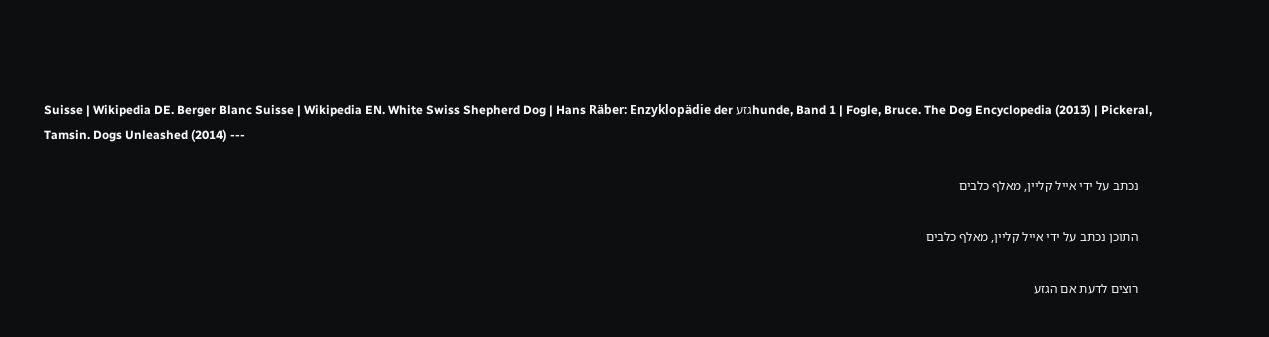Suisse | Wikipedia DE. Berger Blanc Suisse | Wikipedia EN. White Swiss Shepherd Dog | Hans Räber: Enzyklopädie der גזעhunde, Band 1 | Fogle, Bruce. The Dog Encyclopedia (2013) | Pickeral, Tamsin. Dogs Unleashed (2014) ---

    נכתב על ידי אייל קליין, מאלף כלבים

    התוכן נכתב על ידי אייל קליין, מאלף כלבים

    רוצים לדעת אם הגזע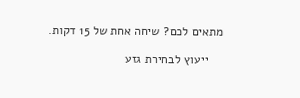מתאים לכם? שיחה אחת של 15 דקות.

    ייעוץ לבחירת גזע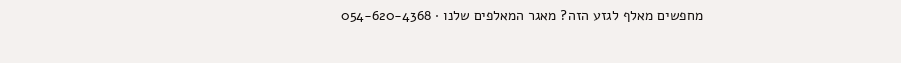מחפשים מאלף לגזע הזה? מאגר המאלפים שלנו · 054-620-4368